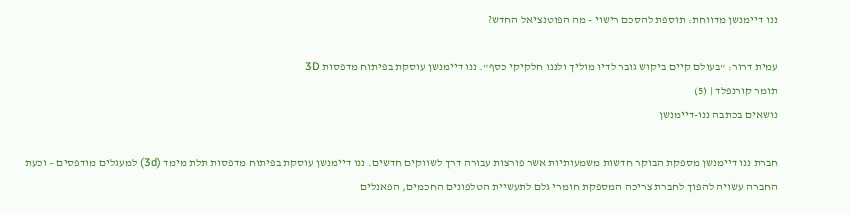ננו דיימנשן מדווחת: תוספת להסכם רישוי - מה הפוטנציאל החדש?

עמית דרור: "בעולם קיים ביקוש גובר לדיו מוליך ולננו חלקיקי כסף". ננו דיימנשן עוסקת בפיתוח מדפסות 3D
תומר קורנפלד | (5)
נושאים בכתבה ננו-דיימנשן

חברת ננו דיימנשן מספקת הבוקר חדשות משמעותיות אשר פורצות עבורה דרך לשווקים חדשים. ננו דיימנשן עוסקת בפיתוח מדפסות תלת מימד (3d) למעגלים מודפסים – וכעת החברה עשויה להפוך לחברת צריכה המספקת חומרי גלם לתעשיית הטלפונים החכמים, הפאנלים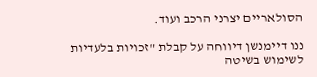הסולאריים יצרני הרכב ועוד.

ננו דיימנשן דיווחה על קבלת "זכויות בלעדיות לשימוש בשיטה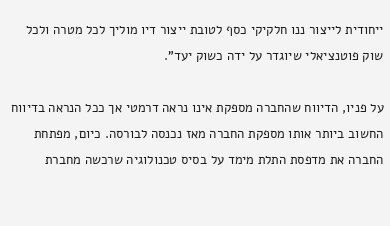ייחודית לייצור ננו חלקיקי כסף לטובת ייצור דיו מוליך לכל מטרה ולכל שוק פוטנציאלי שיוגדר על ידה כשוק יעד".

על פניו, הדיווח שהחברה מספקת אינו נראה דרמטי אך ככל הנראה בדיווח החשוב ביותר אותו מספקת החברה מאז נכנסה לבורסה. כיום, מפתחת החברה את מדפסת התלת מימד על בסיס טכנולוגיה שרכשה מחברת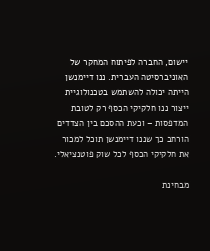יישום, החברה לפיתוח המחקר של האוניברסיטה העברית. ננו דיימנשן הייתה יכולה להשתמש בטכנולוגיית ייצור ננו חלקיקי הכסף רק לטובת המדפסות – וכעת ההסכם בין הצדדים הורחב כך שננו דיימנשן תוכל למכור את חלקיקי הכסף לכל שוק פוטנציאלי.

מבחינת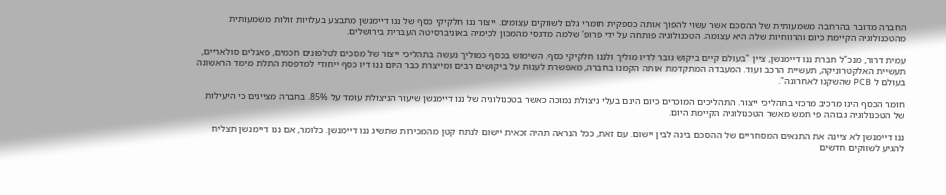החברה מדובר בהרחבה משמעותית של ההסכם אשר עשוי להפוך אותה כספקית חומרי גלם לשווקים עצומים. ייצור ננו חלקיקי כסף של ננו דיימנשן מתבצע בעלויות זולות משמעותית מהטכנולוגיה הקיימת כיום והרווחיות שלה היא עצומה. הטכנולוגיה פותחה על ידי פרופ' שלמה מדגסי מהמכון לכימיה באוניברסיטה העברית בירושלים.

עמית דרור, מנכ"ל חברת ננו דיימנשן, ציין "בעולם קיים ביקוש גובר לדיו מוליך ולננו חלקיקי כסף. השימוש בכסף כמוליך נעשה בתהליכי ייצור של מסכים לטלפונים חכמים, פאנלים סולאריים, תעשיית האלקטרוניקה, תעשיית הרכב ועוד. המעבדה המתקדמת אותה הקמנו בחברה, מאפשרת לענות על ביקושים רבים ומייצרת כבר היום ננו דיו כסף ייחודי למדפסת התלת מימד הראשונה בעולם ל PCB שהשקנו לאחרונה".

חומר הכסף הינו מרכיב מרכזי בתהליכי ייצור. התהליכים המוכרים כיום הינם בעלי ניצולת נמוכה כאשר בטכנולוגיה של ננו דיימנשן שיעור הניצולת עומד על 85%. בחברה מציינים כי היעילות של הטכנולוגיה גבוהה פי חמש מאשר הטכנולוגיה הקיימת היום.

ננו דיימנשן לא ציינה את התנאים המסחריים של ההסכם בינה לבין יישום. עם זאת, ככל הנראה תהיה זכאית יישום לנתח קטן מהמכירות שתשיג ננו דיימנשן. כלומר, אם ננו דיימנשן תצליח להגיע לשווקים חדשים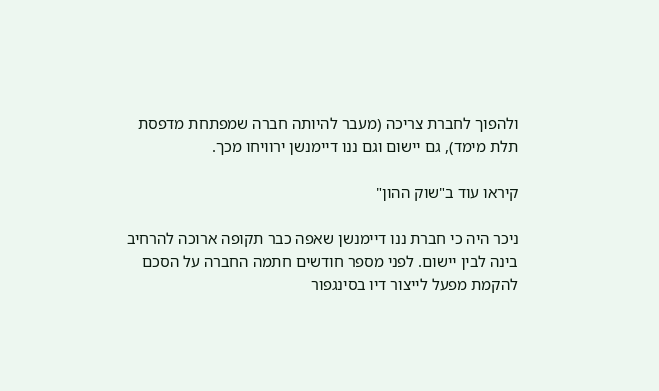ולהפוך לחברת צריכה (מעבר להיותה חברה שמפתחת מדפסת תלת מימד), גם יישום וגם ננו דיימנשן ירוויחו מכך.

קיראו עוד ב"שוק ההון"

ניכר היה כי חברת ננו דיימנשן שאפה כבר תקופה ארוכה להרחיב בינה לבין יישום. לפני מספר חודשים חתמה החברה על הסכם להקמת מפעל לייצור דיו בסינגפור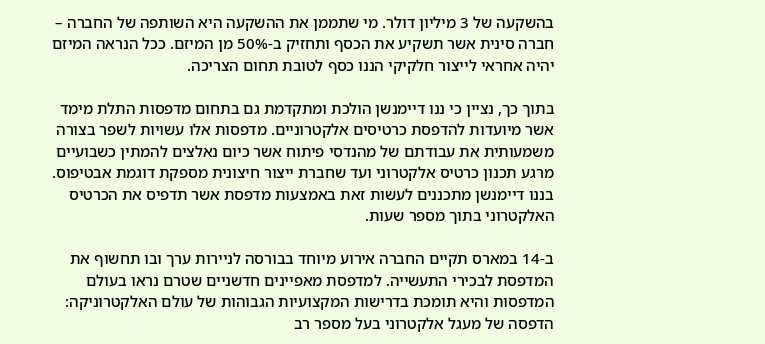בהשקעה של 3 מיליון דולר. מי שתממן את ההשקעה היא השותפה של החברה – חברה סינית אשר תשקיע את הכסף ותחזיק ב-50% מן המיזם. ככל הנראה המיזם יהיה אחראי לייצור חלקיקי הננו כסף לטובת תחום הצריכה.

בתוך כך, נציין כי ננו דיימנשן הולכת ומתקדמת גם בתחום מדפסות התלת מימד אשר מיועדות להדפסת כרטיסים אלקטרוניים. מדפסות אלו עשויות לשפר בצורה משמעותית את עבודתם של מהנדסי פיתוח אשר כיום נאלצים להמתין כשבועיים מרגע תכנון כרטיס אלקטרוני ועד שחברת ייצור חיצונית מספקת דוגמת אבטיפוס. בננו דיימנשן מתכננים לעשות זאת באמצעות מדפסת אשר תדפיס את הכרטיס האלקטרוני בתוך מספר שעות.

ב-14 במארס תקיים החברה אירוע מיוחד בבורסה לניירות ערך ובו תחשוף את המדפסת לבכירי התעשייה. למדפסת מאפיינים חדשניים שטרם נראו בעולם המדפסות והיא תומכת בדרישות המקצועיות הגבוהות של עולם האלקטרוניקה: הדפסה של מעגל אלקטרוני בעל מספר רב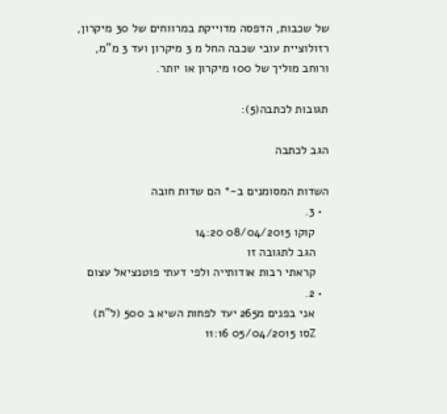של שכבות, הדפסה מדוייקת במרווחים של 30 מיקרון, רזולוציית עובי שכבה החל מ 3 מיקרון ועד 3 מ"מ, ורוחב מוליך של 100 מיקרון או יותר.

תגובות לכתבה(5):

הגב לכתבה

השדות המסומנים ב-* הם שדות חובה
  • 3.
    קוקו 08/04/2015 14:20
    הגב לתגובה זו
    קראתי רבות אודותייה ולפי דעתי פוטנציאל עצום
  • 2.
    אני בפנים מ265 יעד לפחות השיא ב 500 (ל"ת)
    Zסו 05/04/2015 11:16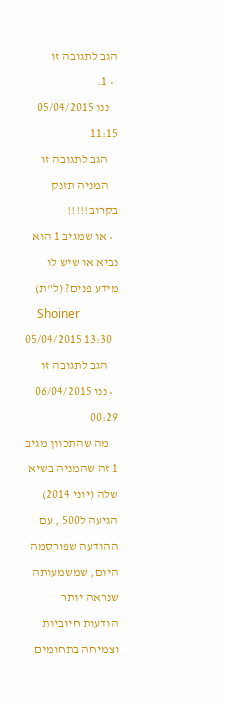הגב לתגובה זו
  • 1.
    ננו 05/04/2015 11:15
    הגב לתגובה זו
    המניה תזנק בקרוב!!!!!
  • או שמגיב 1 הוא נביא או שיש לו מידע פנים? (ל"ת)
    Shoiner 05/04/2015 13:30
    הגב לתגובה זו
  • ננו 06/04/2015 00:29
    מה שהתכוון מגיב 1 זה שהמניה בשיא שלה (יוני 2014) הגיעה ל500 , עם ההודעה שפורסמה היום, שמשמעותה שנראה יותר הודעות חיוביות וצמיחה בתחומים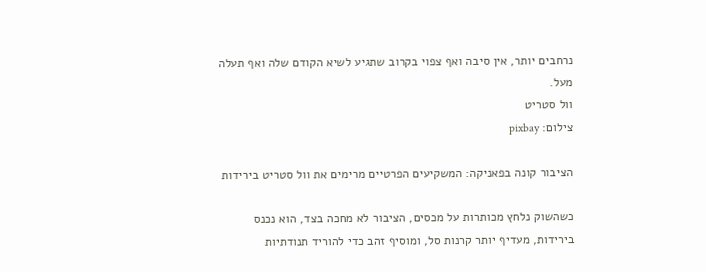נרחבים יותר, אין סיבה ואף צפוי בקרוב שתגיע לשיא הקודם שלה ואף תעלה מעל.
וול סטריט
צילום: pixbay

הציבור קונה בפאניקה: המשקיעים הפרטיים מרימים את וול סטריט בירידות

כשהשוק נלחץ מכותרות על מכסים, הציבור לא מחכה בצד, הוא נכנס בירידות, מעדיף יותר קרנות סל, ומוסיף זהב כדי להוריד תנודתיות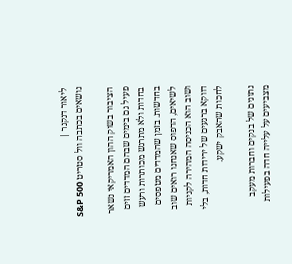ליאור דנקנר |
נושאים בכתבה וול סטריט S&P 500

הציבור בשוק ההון האמריקאי נשאר פעיל גם בימים שבהם המדדים זזים בחדות ולא מתרגש מכותרות ורעש בחדשות. בזמן שהמדדים מטפסים לשיאים, הדפוס שאנחנו רואים שוב ושוב הוא הכניסה המהירה לקניות דווקא ברגעים של ירידות חדות, בלי לחכות שהאבק ישקע.

נתונים של בנקים וחברות מעקב מצביעים על עלייה חדה בפעילות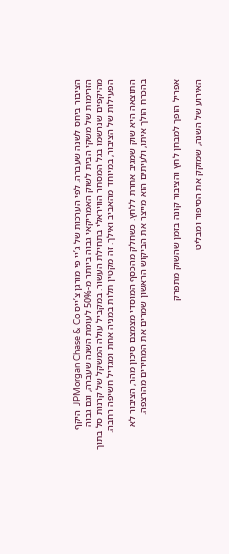הציבור ביחס לשנה שעברה. לפי הערכות של ג’יי פי מורגן צ’ייס JPMorgan Chase & Co  היקף הזרימות של משקי הבית לשוק האמריקאי גבוה ביותר מ-50% לעומת השנה שעברה, וגם גבוה מהיקפים שנרשמו בגל המסחר הוויראלי בתחילת העשור. במקביל עולה המשקל של קרנות סל בתוך הפעילות של הציבור, במיוחד מהאביב ואילך. זה מקטין תלות במניה אחת ומגדיל חשיפה רחבה.

התוצאה היא שוק שמגיב אחרת ללחץ. כשחלק מהכסף המוסדי מצמצם סיכון מהר, הציבור לא בהכרח הולך איתו, ולעיתים הוא מייצר את הביקוש הראשון שמרים את המחירים מהרצפה.


אפריל הופך למבחן לחץ והציבור קונה בזמן שהשוק מתפרק

האירוע של השנה, שמזקק את הסיפור ומבליט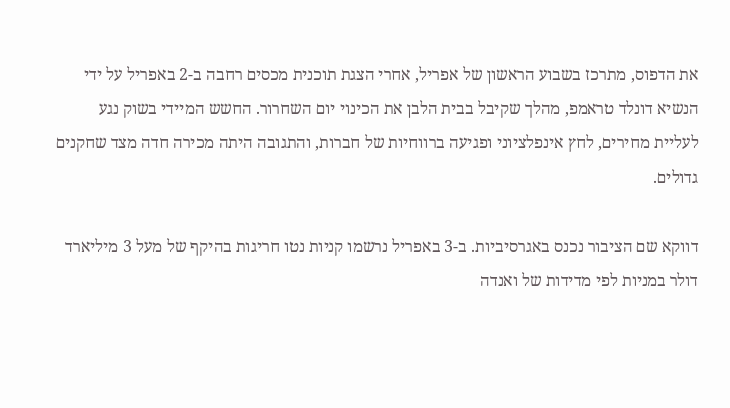את הדפוס, מתרכז בשבוע הראשון של אפריל, אחרי הצגת תוכנית מכסים רחבה ב-2 באפריל על ידי הנשיא דונלד טראמפ, מהלך שקיבל בבית הלבן את הכינוי יום השחרור. החשש המיידי בשוק נגע לעליית מחירים, לחץ אינפלציוני ופגיעה ברווחיות של חברות, והתגובה היתה מכירה חדה מצד שחקנים גדולים.

דווקא שם הציבור נכנס באגרסיביות. ב-3 באפריל נרשמו קניות נטו חריגות בהיקף של מעל 3 מיליארד דולר במניות לפי מדידות של ואנדה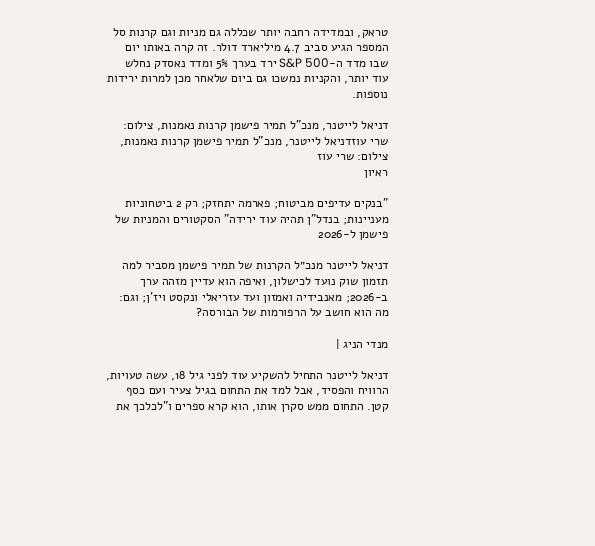טראק, ובמדידה רחבה יותר שכללה גם מניות וגם קרנות סל המספר הגיע סביב 4.7 מיליארד דולר. זה קרה באותו יום שבו מדד ה-S&P 500 ירד בערך 5% ומדד נאסדק נחלש עוד יותר, והקניות נמשכו גם ביום שלאחר מכן למרות ירידות נוספות.

דניאל לייטנר, מנכ"ל תמיר פישמן קרנות נאמנות, צילום: שרי עוזדניאל לייטנר, מנכ"ל תמיר פישמן קרנות נאמנות, צילום: שרי עוז
ראיון

"בנקים עדיפים מביטוח; פארמה יתחזק; רק 2 ביטחוניות מעניינות; בנדל"ן תהיה עוד ירידה" הסקטורים והמניות של פישמן ל-2026

דניאל לייטנר מנכ״ל הקרנות של תמיר פישמן מסביר למה תזמון שוק נועד לכישלון, ואיפה הוא עדיין מזהה ערך ב-2026; מאנבידיה ואמזון ועד עזריאלי ונקסט ויז'ן; וגם: מה הוא חושב על הרפורמות של הבורסה?

מנדי הניג |

דניאל לייטנר התחיל להשקיע עוד לפני גיל 18, עשה טעויות, הרוויח והפסיד, אבל למד את התחום בגיל צעיר ועם כסף קטן. התחום ממש סקרן אותו, הוא קרא ספרים ו"לכלכך את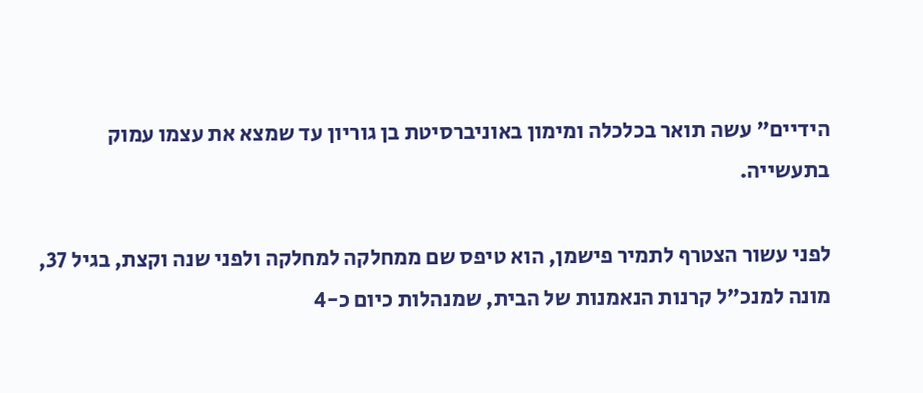הידיים" עשה תואר בכלכלה ומימון באוניברסיטת בן גוריון עד שמצא את עצמו עמוק בתעשייה.

לפני עשור הצטרף לתמיר פישמן, הוא טיפס שם ממחלקה למחלקה ולפני שנה וקצת, בגיל 37, מונה למנכ"ל קרנות הנאמנות של הבית, שמנהלות כיום כ-4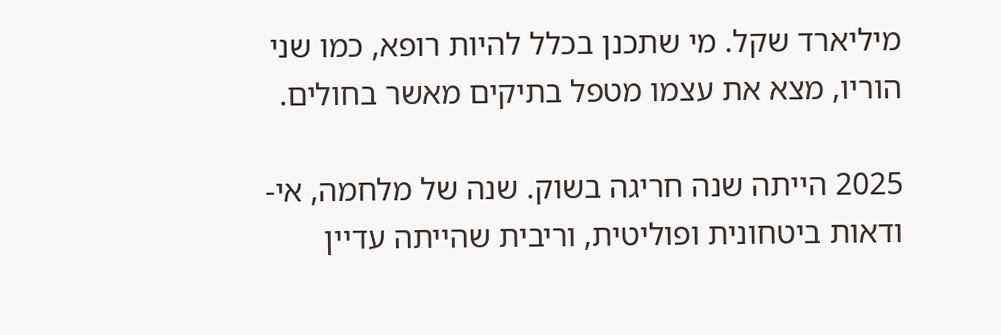מיליארד שקל. מי שתכנן בכלל להיות רופא, כמו שני הוריו, מצא את עצמו מטפל בתיקים מאשר בחולים.

2025 הייתה שנה חריגה בשוק. שנה של מלחמה, אי-ודאות ביטחונית ופוליטית, וריבית שהייתה עדיין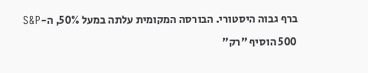ברף גבוה היסטורי. הבורסה המקומית עלתה במעל 50%, ה-S&P 500 הוסיף "רק"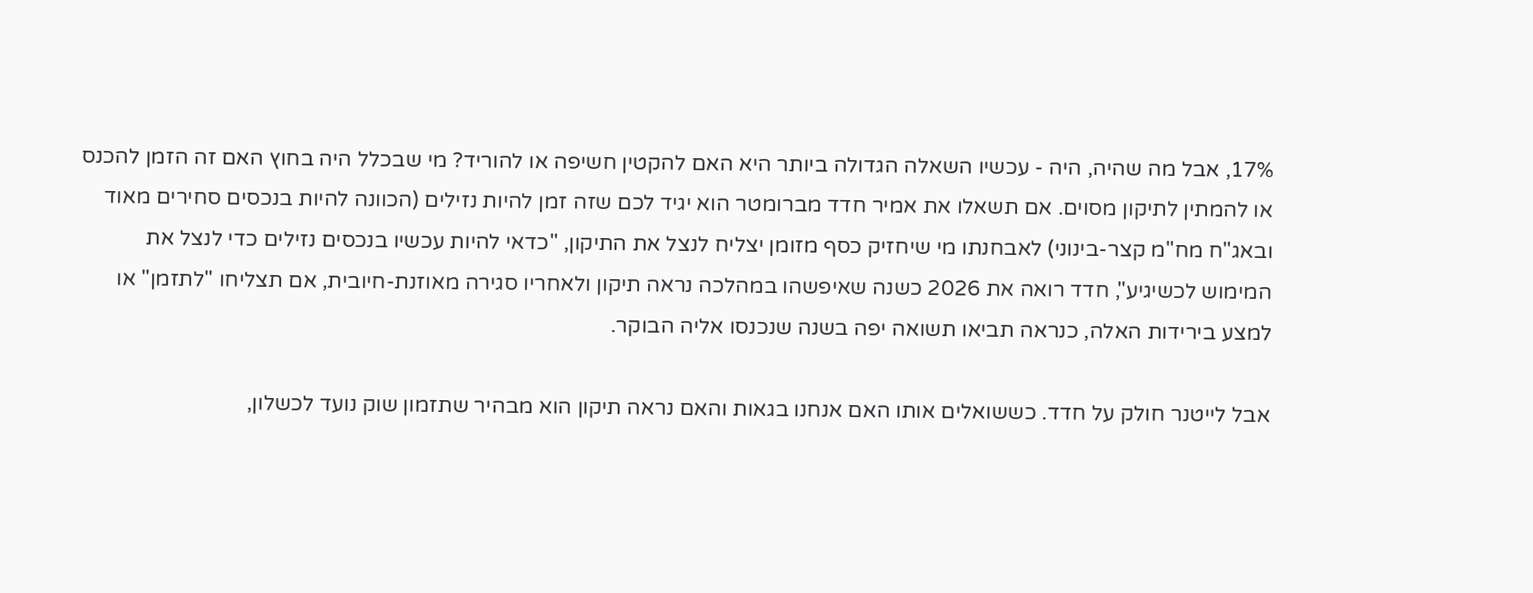17%, אבל מה שהיה, היה - עכשיו השאלה הגדולה ביותר היא האם להקטין חשיפה או להוריד? מי שבכלל היה בחוץ האם זה הזמן להכנס או להמתין לתיקון מסוים. אם תשאלו את אמיר חדד מברומטר הוא יגיד לכם שזה זמן להיות נזילים (הכוונה להיות בנכסים סחירים מאוד ובאג"ח מח"מ קצר-בינוני) לאבחנתו מי שיחזיק כסף מזומן יצליח לנצל את התיקון, "כדאי להיות עכשיו בנכסים נזילים כדי לנצל את המימוש לכשיגיע", חדד רואה את 2026 כשנה שאיפשהו במהלכה נראה תיקון ולאחריו סגירה מאוזנת-חיובית, אם תצליחו "לתזמן" או למצע בירידות האלה, כנראה תביאו תשואה יפה בשנה שנכנסו אליה הבוקר.

אבל לייטנר חולק על חדד. כששואלים אותו האם אנחנו בגאות והאם נראה תיקון הוא מבהיר שתזמון שוק נועד לכשלון,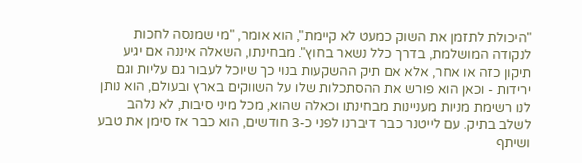"היכולת לתזמן את השוק כמעט לא קיימת", הוא אומר, "מי שמנסה לחכות לנקודה המושלמת, בדרך כלל נשאר בחוץ". מבחינתו, השאלה איננה אם יגיע תיקון כזה או אחר, אלא אם תיק ההשקעות בנוי כך שיוכל לעבור גם עליות וגם ירידות - וכאן הוא פורש את ההסתכלות שלו על השווקים בארץ ובעולם, הוא נותן לנו רשימת מניות מעניינות מבחינתו וכאלה שהוא, מכל מיני סיבות, לא נלהב לשלב בתיק. עם לייטנר כבר דיברנו לפני כ-3 חודשים, הוא כבר אז סימן את טבע ושיתף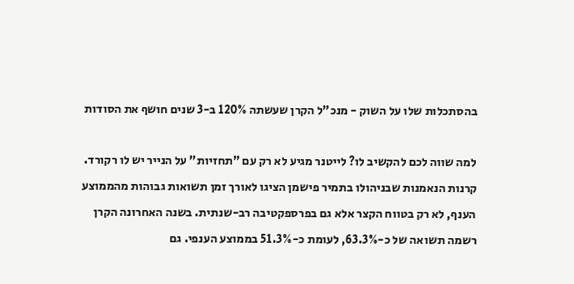בהסתכלות שלו על השוק - מנכ"ל הקרן שעשתה 120% ב-3 שנים חושף את הסודות

למה שווה לכם להקשיב לו? לייטנר מגיע לא רק עם "תחזיות" על הנייר יש לו רקורד. קרנות הנאמנות שבניהולו בתמיר פישמן הציגו לאורך זמן תשואות גבוהות מהממוצע הענף, לא רק בטווח הקצר אלא גם בפרספקטיבה רב-שנתית. בשנה האחרונה הקרן רשמה תשואה של כ-63.3%, לעומת כ-51.3% בממוצע הענפי. גם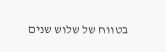בטווח של שלוש שנים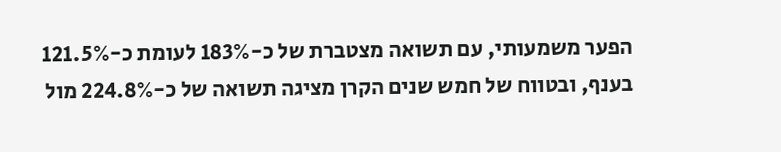הפער משמעותי, עם תשואה מצטברת של כ-183% לעומת כ-121.5% בענף, ובטווח של חמש שנים הקרן מציגה תשואה של כ-224.8% מול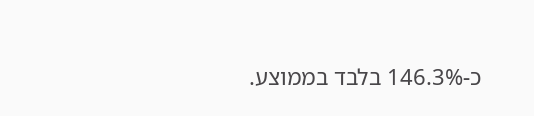כ-146.3% בלבד בממוצע.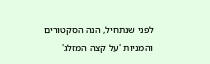לפני שנתחיל, הנה הסקטורים והמניות 'על קצה המזלג'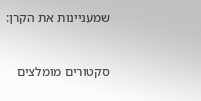שמעניינות את הקרן:


סקטורים מומלצים